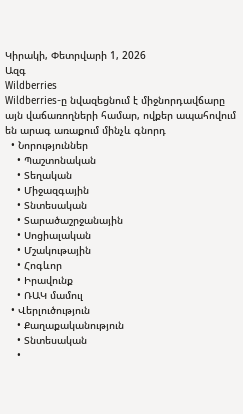Կիրակի, Փետրվարի 1, 2026
Ազգ
Wildberries
Wildberries-ը նվազեցնում է միջնորդավճարը այն վաճառողների համար, ովքեր ապահովում են արագ առաքում մինչև գնորդ
  • Նորություններ
    • Պաշտոնական
    • Տեղական
    • Միջազգային
    • Տնտեսական
    • Տարածաշրջանային
    • Սոցիալական
    • Մշակութային
    • Հոգևոր
    • Իրավունք
    • ՌԱԿ մամուլ
  • Վերլուծություն
    • Քաղաքականություն
    • Տնտեսական
    •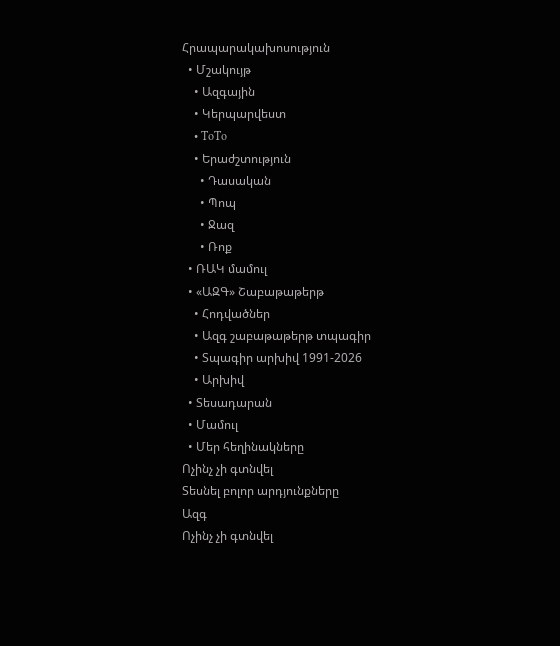Հրապարակախոսություն
  • Մշակույթ
    • Ազգային
    • Կերպարվեստ
    • ToTo
    • Երաժշտություն
      • Դասական
      • Պոպ
      • Ջազ
      • Ռոք
  • ՌԱԿ մամուլ
  • «ԱԶԳ» Շաբաթաթերթ
    • Հոդվածներ
    • Ազգ շաբաթաթերթ տպագիր
    • Տպագիր արխիվ 1991-2026
    • Արխիվ
  • Տեսադարան
  • Մամուլ
  • Մեր հեղինակները
Ոչինչ չի գտնվել
Տեսնել բոլոր արդյունքները
Ազգ
Ոչինչ չի գտնվել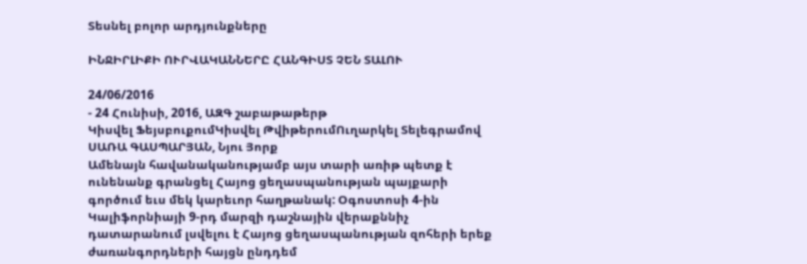Տեսնել բոլոր արդյունքները

ԻՆՋԻՐԼԻՔԻ ՈՒՐՎԱԿԱՆՆԵՐԸ ՀԱՆԳԻՍՏ ՉԵՆ ՏԱԼՈՒ

24/06/2016
- 24 Հունիսի, 2016, ԱԶԳ շաբաթաթերթ
Կիսվել ՖեյսբուքումԿիսվել ԹվիթերումՈւղարկել Տելեգրամով
ՍԱՌԱ ԳԱՍՊԱՐՅԱՆ, Նյու Յորք
Ամենայն հավանականությամբ այս տարի առիթ պետք է ունենանք գրանցել Հայոց ցեղասպանության պայքարի գործում եւս մեկ կարեւոր հաղթանակ: Օգոստոսի 4-ին Կալիֆորնիայի 9-րդ մարզի դաշնային վերաքննիչ դատարանում լսվելու է Հայոց ցեղասպանության զոհերի երեք ժառանգորդների հայցն ընդդեմ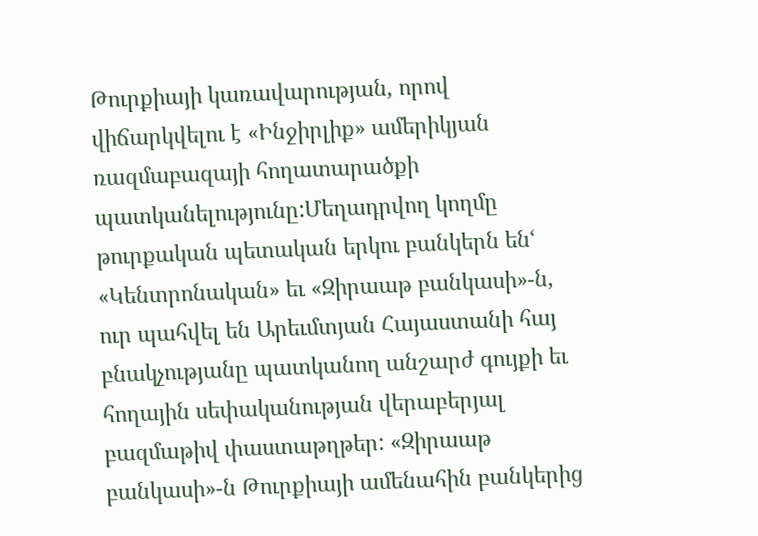Թուրքիայի կառավարության, որով վիճարկվելու է «Ինջիրլիք» ամերիկյան ռազմաբազայի հողատարածքի պատկանելությունը:Մեղադրվող կողմը թուրքական պետական երկու բանկերն ենՙ «Կենտրոնական» եւ «Զիրաաթ բանկասի»-ն, ուր պահվել են Արեւմտյան Հայաստանի հայ բնակչությանը պատկանող անշարժ գույքի եւ հողային սեփականության վերաբերյալ բազմաթիվ փաստաթղթեր: «Զիրաաթ բանկասի»-ն Թուրքիայի ամենահին բանկերից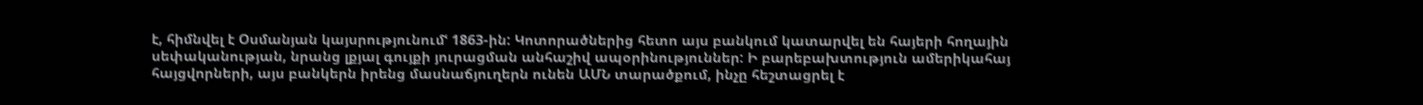է, հիմնվել է Օսմանյան կայսրությունումՙ 1863-ին: Կոտորածներից հետո այս բանկում կատարվել են հայերի հողային սեփականության, նրանց լքյալ գույքի յուրացման անհաշիվ ապօրինություններ: Ի բարեբախտություն ամերիկահայ հայցվորների, այս բանկերն իրենց մասնաճյուղերն ունեն ԱՄՆ տարածքում, ինչը հեշտացրել է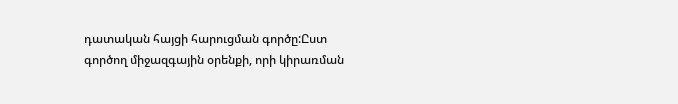դատական հայցի հարուցման գործը:Ըստ գործող միջազգային օրենքի, որի կիրառման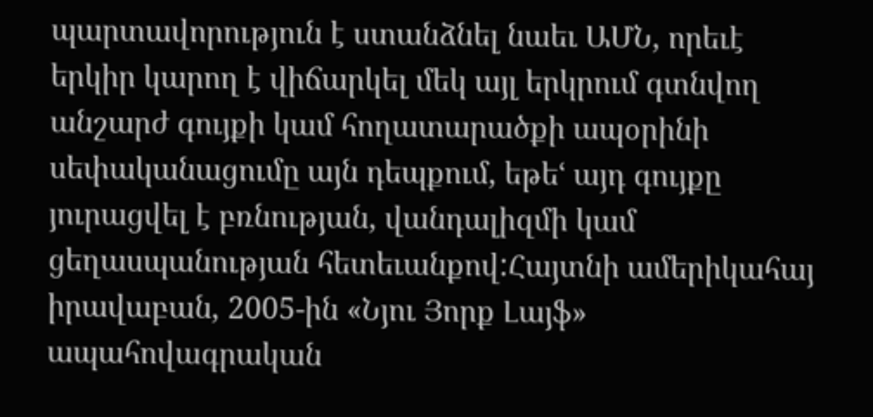պարտավորություն է ստանձնել նաեւ ԱՄՆ, որեւէ երկիր կարող է վիճարկել մեկ այլ երկրում գտնվող անշարժ գույքի կամ հողատարածքի ապօրինի սեփականացումը այն դեպքում, եթեՙ այդ գույքը յուրացվել է բռնության, վանդալիզմի կամ ցեղասպանության հետեւանքով:Հայտնի ամերիկահայ իրավաբան, 2005-ին «Նյու Յորք Լայֆ» ապահովագրական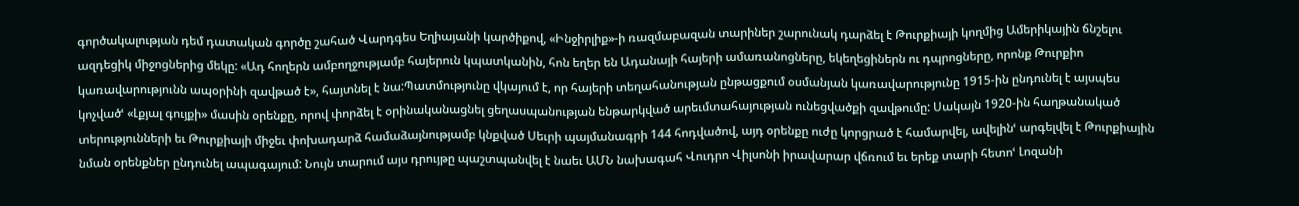գործակալության դեմ դատական գործը շահած Վարդգես Եղիայանի կարծիքով, «Ինջիրլիք»-ի ռազմաբազան տարիներ շարունակ դարձել է Թուրքիայի կողմից Ամերիկային ճնշելու ազդեցիկ միջոցներից մեկը: «Ադ հողերն ամբողջությամբ հայերուն կպատկանին, հոն եղեր են Ադանայի հայերի ամառանոցները, եկեղեցիներն ու դպրոցները, որոնք Թուրքիո կառավարությունն ապօրինի զավթած է», հայտնել է նա:Պատմությունը վկայում է, որ հայերի տեղահանության ընթացքում օսմանյան կառավարությունը 1915-ին ընդունել է այսպես կոչվածՙ «Լքյալ գույքի» մասին օրենքը, որով փորձել է օրինականացնել ցեղասպանության ենթարկված արեւմտահայության ունեցվածքի զավթումը: Սակայն 1920-ին հաղթանակած տերությունների եւ Թուրքիայի միջեւ փոխադարձ համաձայնությամբ կնքված Սեւրի պայմանագրի 144 հոդվածով, այդ օրենքը ուժը կորցրած է համարվել, ավելինՙ արգելվել է Թուրքիային նման օրենքներ ընդունել ապագայում: Նույն տարում այս դրույթը պաշտպանվել է նաեւ ԱՄՆ նախագահ Վուդրո Վիլսոնի իրավարար վճռում եւ երեք տարի հետոՙ Լոզանի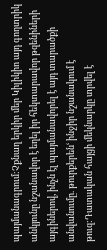պայմանագրում:Չքնաղ երկիր մեր Կիլիկիո այդ գողտրիկ անկյունը նշանավոր է եղել իր հեկտարավոր թզենիների այգիներով, ինչն էլ պայմանավորել է այդ տարածքի անվանումը. թուրքերենՙ ինջիր նշանակում է թուզ:Դատական հայցի մեկնարկը տրվել է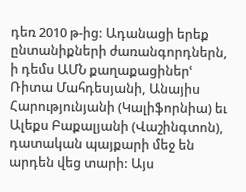դեռ 2010 թ-ից: Ադանացի երեք ընտանիքների ժառանգորդներն, ի դեմս ԱՄՆ քաղաքացիներՙ Ռիտա Մահդեսյանի, Անայիս Հարությունյանի (Կալիֆորնիա) եւ Ալեքս Բաքալյանի (Վաշինգտոն), դատական պայքարի մեջ են արդեն վեց տարի: Այս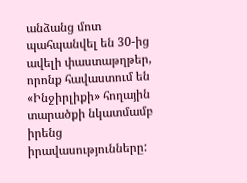անձանց մոտ պահպանվել են 30-ից ավելի փաստաթղթեր, որոնք հավաստում են «Ինջիրլիքի» հողային տարածքի նկատմամբ իրենց իրավասությունները: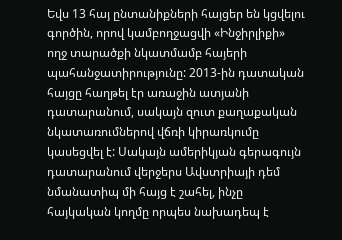Եվս 13 հայ ընտանիքների հայցեր են կցվելու գործին, որով կամբողջացվի «Ինջիրլիքի» ողջ տարածքի նկատմամբ հայերի պահանջատիրությունը: 2013-ին դատական հայցը հաղթել էր առաջին ատյանի դատարանում, սակայն զուտ քաղաքական նկատառումներով վճռի կիրառկումը կասեցվել է: Սակայն ամերիկյան գերագույն դատարանում վերջերս Ավստրիայի դեմ նմանատիպ մի հայց է շահել, ինչը հայկական կողմը որպես նախադեպ է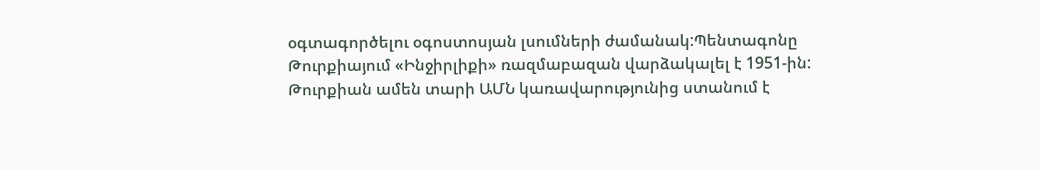օգտագործելու օգոստոսյան լսումների ժամանակ:Պենտագոնը Թուրքիայում «Ինջիրլիքի» ռազմաբազան վարձակալել է 1951-ին: Թուրքիան ամեն տարի ԱՄՆ կառավարությունից ստանում է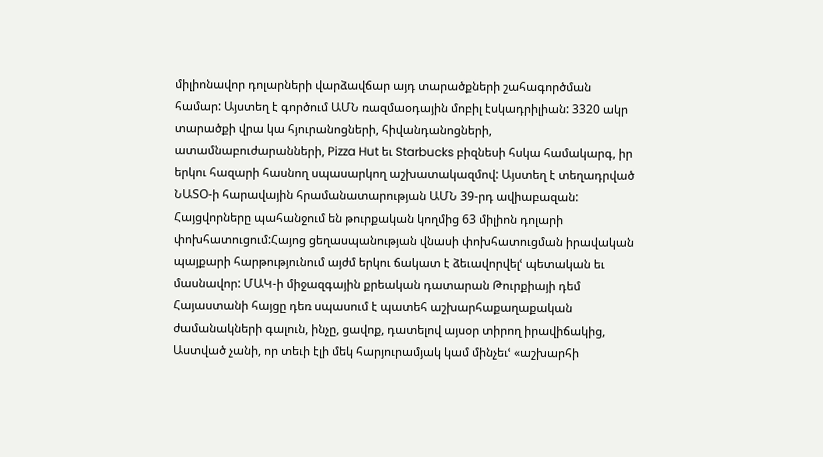միլիոնավոր դոլարների վարձավճար այդ տարածքների շահագործման համար: Այստեղ է գործում ԱՄՆ ռազմաօդային մոբիլ էսկադրիլիան: 3320 ակր տարածքի վրա կա հյուրանոցների, հիվանդանոցների, ատամնաբուժարանների, Pizza Hut եւ Starbucks բիզնեսի հսկա համակարգ, իր երկու հազարի հասնող սպասարկող աշխատակազմով: Այստեղ է տեղադրված ՆԱՏՕ-ի հարավային հրամանատարության ԱՄՆ 39-րդ ավիաբազան: Հայցվորները պահանջում են թուրքական կողմից 63 միլիոն դոլարի փոխհատուցում:Հայոց ցեղասպանության վնասի փոխհատուցման իրավական պայքարի հարթությունում այժմ երկու ճակատ է ձեւավորվելՙ պետական եւ մասնավոր: ՄԱԿ-ի միջազգային քրեական դատարան Թուրքիայի դեմ Հայաստանի հայցը դեռ սպասում է պատեհ աշխարհաքաղաքական ժամանակների գալուն, ինչը, ցավոք, դատելով այսօր տիրող իրավիճակից, Աստված չանի, որ տեւի էլի մեկ հարյուրամյակ կամ մինչեւՙ «աշխարհի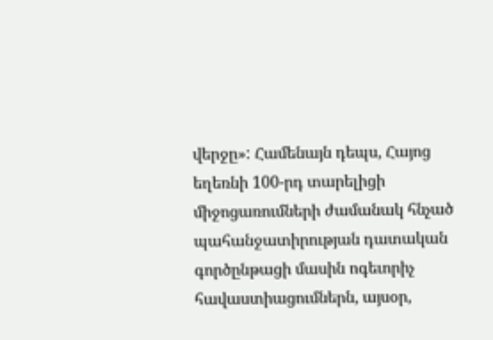վերջը»: Համենայն դեպս, Հայոց եղեռնի 100-րդ տարելիցի միջոցառումների ժամանակ հնչած պահանջատիրության դատական գործընթացի մասին ոգեւորիչ հավաստիացումներն, այսօր,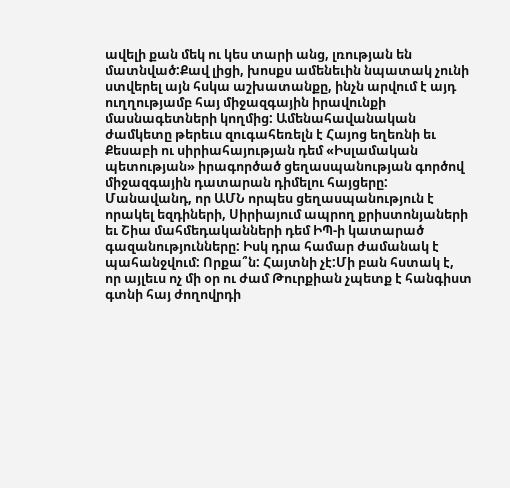ավելի քան մեկ ու կես տարի անց, լռության են մատնված:Քավ լիցի, խոսքս ամենեւին նպատակ չունի ստվերել այն հսկա աշխատանքը, ինչն արվում է այդ ուղղությամբ հայ միջազգային իրավունքի մասնագետների կողմից: Ամենահավանական ժամկետը թերեւս զուգահեռելն է Հայոց եղեռնի եւ Քեսաբի ու սիրիահայության դեմ «Իսլամական պետության» իրագործած ցեղասպանության գործով միջազգային դատարան դիմելու հայցերը: Մանավանդ, որ ԱՄՆ որպես ցեղասպանություն է որակել եզդիների, Սիրիայում ապրող քրիստոնյաների եւ Շիա մահմեդականների դեմ ԻՊ-ի կատարած գազանությունները: Իսկ դրա համար ժամանակ է պահանջվում: Որքա՞ն: Հայտնի չէ:Մի բան հստակ է, որ այլեւս ոչ մի օր ու ժամ Թուրքիան չպետք է հանգիստ գտնի հայ ժողովրդի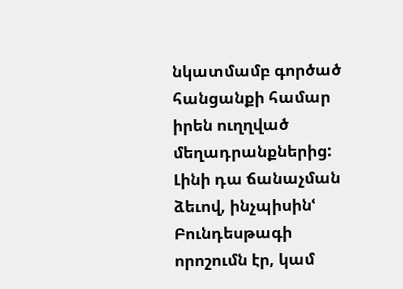նկատմամբ գործած հանցանքի համար իրեն ուղղված մեղադրանքներից: Լինի դա ճանաչման ձեւով, ինչպիսինՙ Բունդեսթագի որոշումն էր, կամ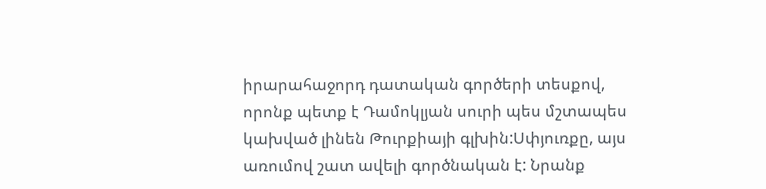իրարահաջորդ դատական գործերի տեսքով, որոնք պետք է Դամոկլյան սուրի պես մշտապես կախված լինեն Թուրքիայի գլխին:Սփյուռքը, այս առումով շատ ավելի գործնական է: Նրանք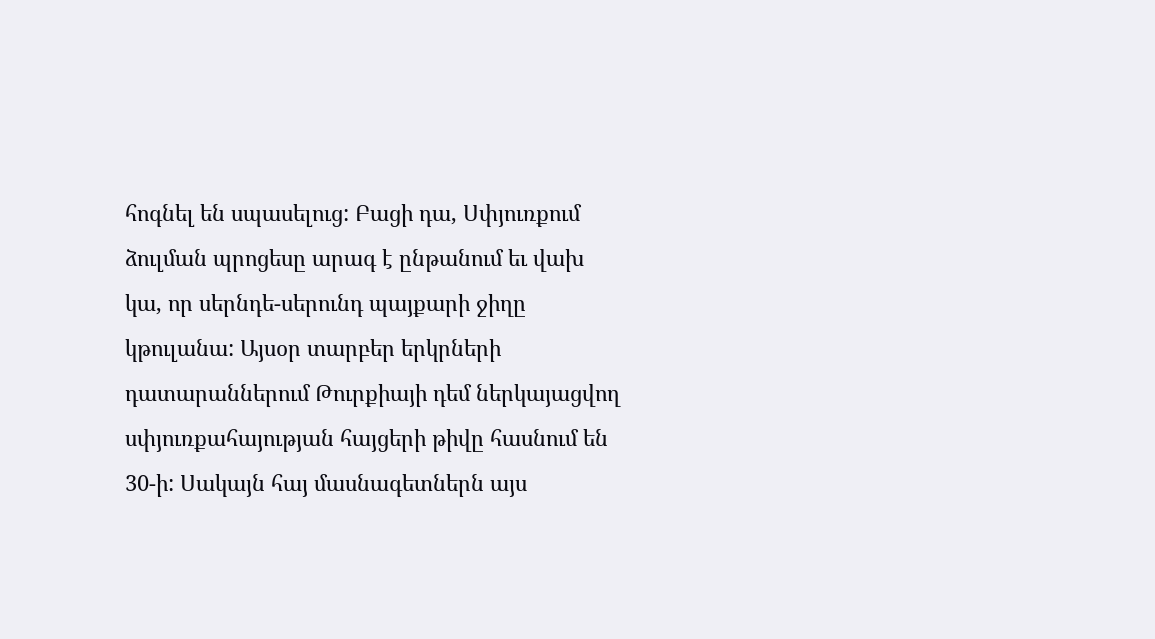հոգնել են սպասելուց: Բացի դա, Սփյուռքում ձուլման պրոցեսը արագ է ընթանում եւ վախ կա, որ սերնդե-սերունդ պայքարի ջիղը կթուլանա: Այսօր տարբեր երկրների դատարաններում Թուրքիայի դեմ ներկայացվող սփյուռքահայության հայցերի թիվը հասնում են 30-ի: Սակայն հայ մասնագետներն այս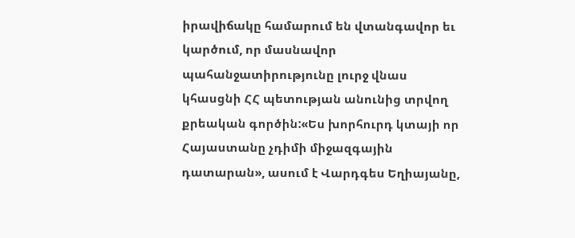իրավիճակը համարում են վտանգավոր եւ կարծում, որ մասնավոր պահանջատիրությունը լուրջ վնաս կհասցնի ՀՀ պետության անունից տրվող քրեական գործին:«Ես խորհուրդ կտայի որ Հայաստանը չդիմի միջազգային դատարան», ասում է Վարդգես Եղիայանը,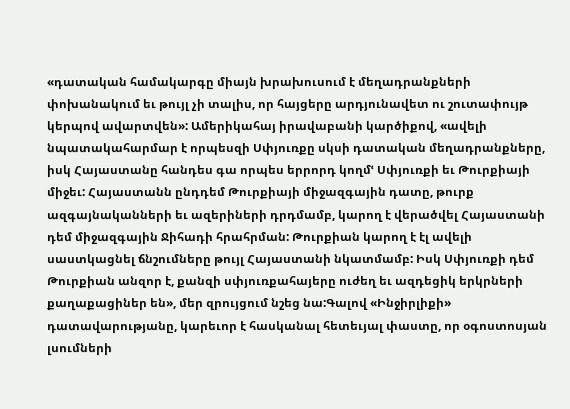«դատական համակարգը միայն խրախուսում է մեղադրանքների փոխանակում եւ թույլ չի տալիս, որ հայցերը արդյունավետ ու շուտափույթ կերպով ավարտվեն»: Ամերիկահայ իրավաբանի կարծիքով, «ավելի նպատակահարմար է որպեսզի Սփյուռքը սկսի դատական մեղադրանքները, իսկ Հայաստանը հանդես գա որպես երրորդ կողմՙ Սփյուռքի եւ Թուրքիայի միջեւ: Հայաստանն ընդդեմ Թուրքիայի միջազգային դատը, թուրք ազգայնականների եւ ազերիների դրդմամբ, կարող է վերածվել Հայաստանի դեմ միջազգային Ջիհադի հրահրման: Թուրքիան կարող է էլ ավելի սաստկացնել ճնշումները թույլ Հայաստանի նկատմամբ: Իսկ Սփյուռքի դեմ Թուրքիան անզոր է, քանզի սփյուռքահայերը ուժեղ եւ ազդեցիկ երկրների քաղաքացիներ են», մեր զրույցում նշեց նա:Գալով «Ինջիրլիքի» դատավարությանը, կարեւոր է հասկանալ հետեւյալ փաստը, որ օգոստոսյան լսումների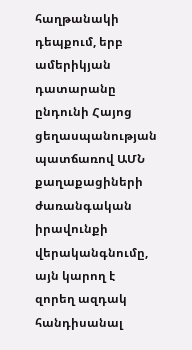հաղթանակի դեպքում, երբ ամերիկյան դատարանը ընդունի Հայոց ցեղասպանության պատճառով ԱՄՆ քաղաքացիների ժառանգական իրավունքի վերականգնումը, այն կարող է զորեղ ազդակ հանդիսանալ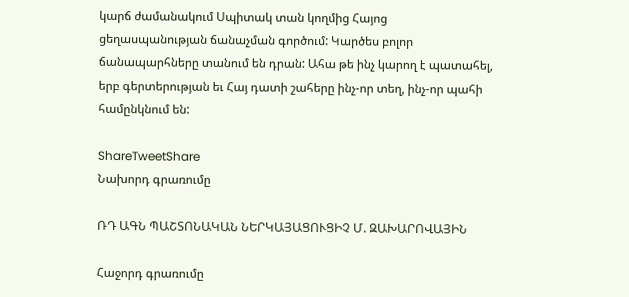կարճ ժամանակում Սպիտակ տան կողմից Հայոց ցեղասպանության ճանաչման գործում: Կարծես բոլոր ճանապարհները տանում են դրան: Ահա թե ինչ կարող է պատահել, երբ գերտերության եւ Հայ դատի շահերը ինչ-որ տեղ, ինչ-որ պահի համընկնում են:

ShareTweetShare
Նախորդ գրառումը

ՌԴ ԱԳՆ ՊԱՇՏՈՆԱԿԱՆ ՆԵՐԿԱՅԱՑՈՒՑԻՉ Մ. ԶԱԽԱՐՈՎԱՅԻՆ

Հաջորդ գրառումը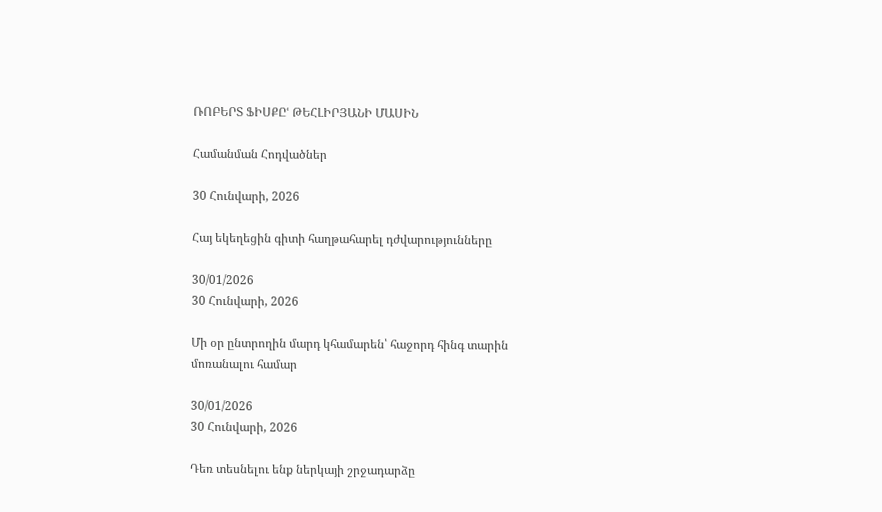ՌՈԲԵՐՏ ՖԻՍՔԸՙ ԹԵՀԼԻՐՅԱՆԻ ՄԱՍԻՆ

Համանման Հոդվածներ

30 Հունվարի, 2026

Հայ եկեղեցին գիտի հաղթահարել դժվարությունները

30/01/2026
30 Հունվարի, 2026

Մի օր ընտրողին մարդ կհամարեն՝ հաջորդ հինգ տարին մոռանալու համար

30/01/2026
30 Հունվարի, 2026

Դեռ տեսնելու ենք ներկայի շրջադարձը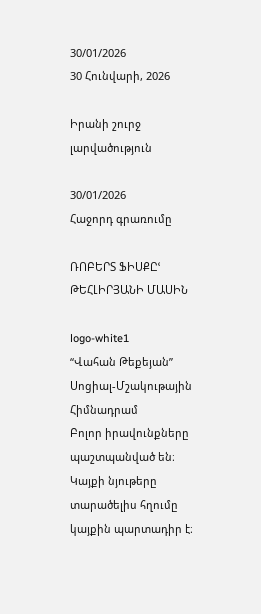30/01/2026
30 Հունվարի, 2026

Իրանի շուրջ լարվածություն

30/01/2026
Հաջորդ գրառումը

ՌՈԲԵՐՏ ՖԻՍՔԸՙ ԹԵՀԼԻՐՅԱՆԻ ՄԱՍԻՆ

logo-white1
“Վահան Թեքեյան” Սոցիալ-Մշակութային Հիմնադրամ
Բոլոր իրավունքները պաշտպանված են։ Կայքի նյութերը տարածելիս հղումը կայքին պարտադիր է։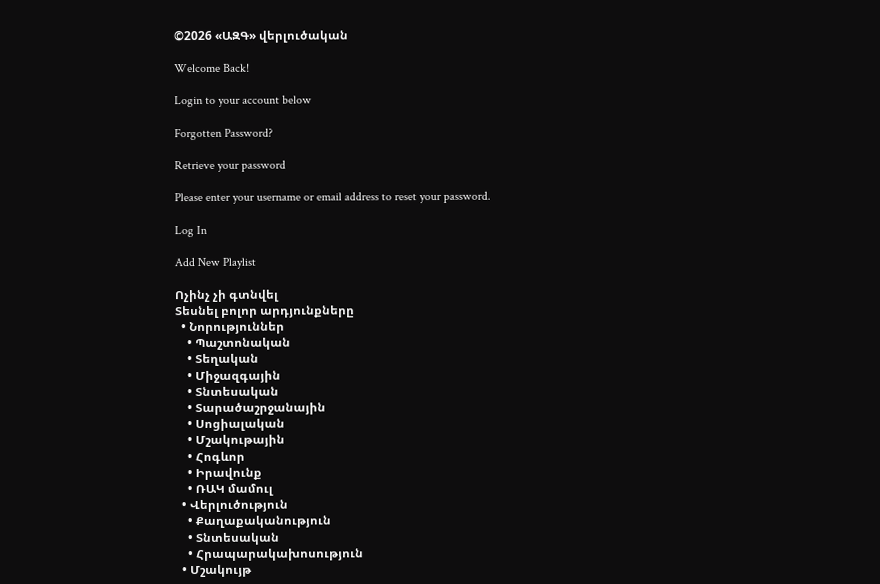©2026 «ԱԶԳ» վերլուծական

Welcome Back!

Login to your account below

Forgotten Password?

Retrieve your password

Please enter your username or email address to reset your password.

Log In

Add New Playlist

Ոչինչ չի գտնվել
Տեսնել բոլոր արդյունքները
  • Նորություններ
    • Պաշտոնական
    • Տեղական
    • Միջազգային
    • Տնտեսական
    • Տարածաշրջանային
    • Սոցիալական
    • Մշակութային
    • Հոգևոր
    • Իրավունք
    • ՌԱԿ մամուլ
  • Վերլուծություն
    • Քաղաքականություն
    • Տնտեսական
    • Հրապարակախոսություն
  • Մշակույթ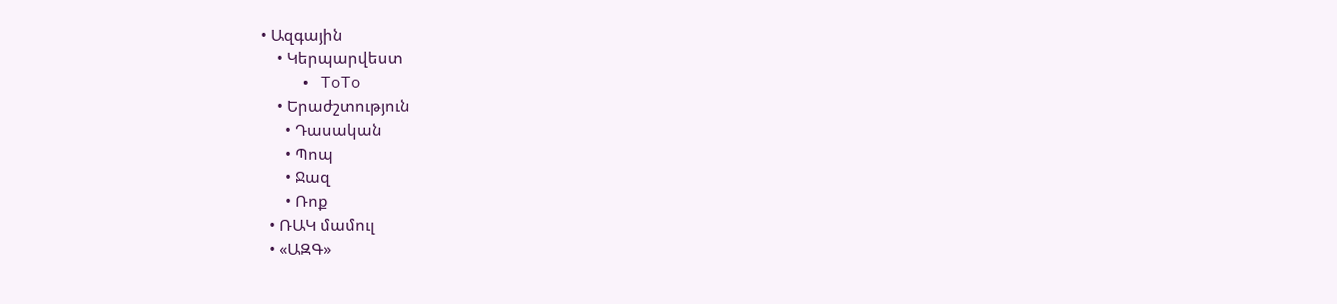• Ազգային
    • Կերպարվեստ
    • ToTo
    • Երաժշտություն
      • Դասական
      • Պոպ
      • Ջազ
      • Ռոք
  • ՌԱԿ մամուլ
  • «ԱԶԳ»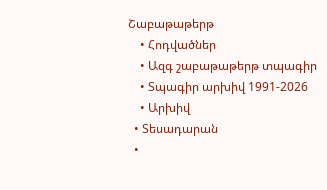Շաբաթաթերթ
    • Հոդվածներ
    • Ազգ շաբաթաթերթ տպագիր
    • Տպագիր արխիվ 1991-2026
    • Արխիվ
  • Տեսադարան
  •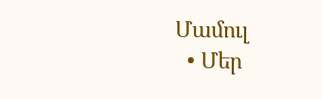Մամուլ
  • Մեր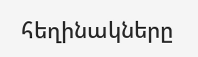հեղինակները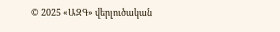© 2025 «ԱԶԳ» վերլուծական